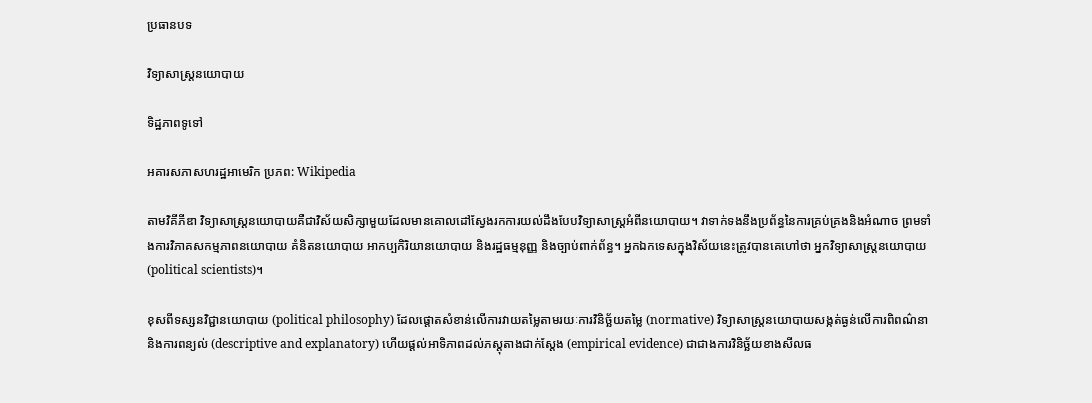ប្រធានបទ

វិទ្យាសាស្ត្រនយោបាយ

ទិដ្ឋភាពទូទៅ

អគារសភាសហរដ្ឋអាមេរិក ប្រភព: Wikipedia

តាមវិគីភីឌា វិទ្យាសាស្ត្រនយោបាយគឺជាវិស័យសិក្សាមួយដែលមានគោលដៅស្វែងរកការយល់ដឹងបែបវិទ្យាសាស្ត្រអំពីនយោបាយ។ វាទាក់ទងនឹងប្រព័ន្ធនៃការគ្រប់គ្រងនិងអំណាច ព្រមទាំងការវិភាគសកម្មភាពនយោបាយ គំនិតនយោបាយ អាកប្បកិរិយានយោបាយ និងរដ្ឋធម្មនុញ្ញ និងច្បាប់ពាក់ព័ន្ធ។ អ្នកឯកទេសក្នុងវិស័យនេះត្រូវបានគេហៅថា អ្នកវិទ្យាសាស្ត្រនយោបាយ (political scientists)។

ខុសពីទស្សនវិជ្ជានយោបាយ (political philosophy) ដែលផ្តោតសំខាន់លើការវាយតម្លៃតាមរយៈការវិនិច្ឆ័យតម្លៃ (normative) វិទ្យាសាស្ត្រនយោបាយសង្កត់ធ្ងន់លើការពិពណ៌នា និងការពន្យល់ (descriptive and explanatory) ហើយផ្តល់អាទិភាពដល់ភស្តុតាងជាក់ស្តែង (empirical evidence) ជាជាងការវិនិច្ឆ័យខាងសីលធ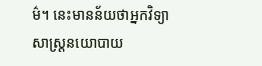ម៌។ នេះមានន័យថាអ្នកវិទ្យាសាស្ត្រនយោបាយ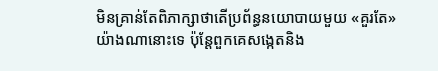មិនគ្រាន់តែពិភាក្សាថាតើប្រព័ន្ធនយោបាយមួយ «គួរតែ» យ៉ាងណានោះទេ ប៉ុន្តែពួកគេសង្កេតនិង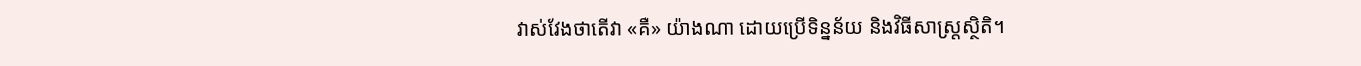វាស់វែងថាតើវា «គឺ» យ៉ាងណា ដោយប្រើទិន្នន័យ និងវិធីសាស្ត្រស្ថិតិ។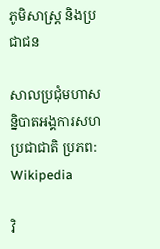ភូមិសាស្ត្រ និងប្រជាជន

សាលប្រជុំមហាសន្និបាតអង្គការសហប្រជាជាតិ ប្រភព: Wikipedia

វិ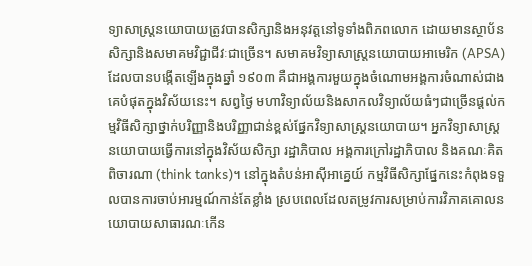ទ្យាសាស្ត្រនយោបាយត្រូវបានសិក្សានិងអនុវត្តនៅទូទាំងពិភពលោក ដោយមានស្ថាប័នសិក្សានិងសមាគមវិជ្ជាជីវៈជាច្រើន។ សមាគមវិទ្យាសាស្ត្រនយោបាយអាមេរិក (APSA) ដែលបានបង្កើតឡើងក្នុងឆ្នាំ ១៩០៣ គឺជាអង្គការមួយក្នុងចំណោមអង្គការចំណាស់ជាងគេបំផុតក្នុងវិស័យនេះ។ សព្វថ្ងៃ មហាវិទ្យាល័យនិងសាកលវិទ្យាល័យធំៗជាច្រើនផ្តល់កម្មវិធីសិក្សាថ្នាក់បរិញ្ញានិងបរិញ្ញាជាន់ខ្ពស់ផ្នែកវិទ្យាសាស្ត្រនយោបាយ។ អ្នកវិទ្យាសាស្ត្រនយោបាយធ្វើការនៅក្នុងវិស័យសិក្សា រដ្ឋាភិបាល អង្គការក្រៅរដ្ឋាភិបាល និងគណៈគិតពិចារណា (think tanks)។ នៅក្នុងតំបន់អាស៊ីអាគ្នេយ៍ កម្មវិធីសិក្សាផ្នែកនេះកំពុងទទួលបានការចាប់អារម្មណ៍កាន់តែខ្លាំង ស្របពេលដែលតម្រូវការសម្រាប់ការវិភាគគោលនយោបាយសាធារណៈកើន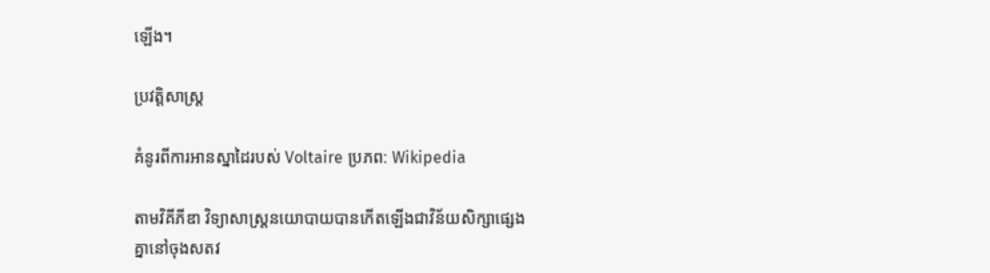ឡើង។

ប្រវត្តិសាស្ត្រ

គំនូរពីការអានស្នាដៃរបស់ Voltaire ប្រភព: Wikipedia

តាមវិគីភីឌា វិទ្យាសាស្ត្រនយោបាយបានកើតឡើងជាវិន័យសិក្សាផ្សេងគ្នានៅចុងសតវ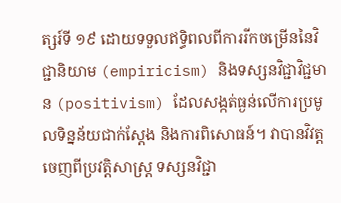ត្សរ៍ទី ១៩ ដោយទទួលឥទ្ធិពលពីការរីកចម្រើននៃវិជ្ជានិយាម (empiricism) និងទស្សនវិជ្ជាវិជ្ជមាន (positivism) ដែលសង្កត់ធ្ងន់លើការប្រមូលទិន្នន័យជាក់ស្តែង និងការពិសោធន៍។ វាបានវិវត្តចេញពីប្រវត្តិសាស្ត្រ ទស្សនវិជ្ជា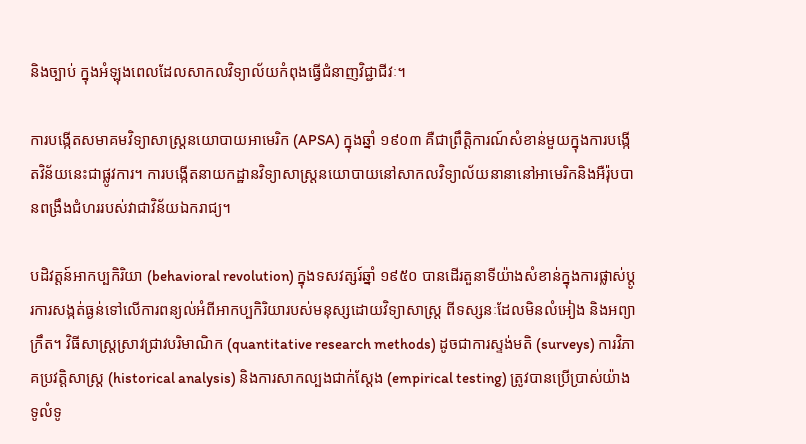និងច្បាប់ ក្នុងអំឡុងពេលដែលសាកលវិទ្យាល័យកំពុងធ្វើជំនាញវិជ្ជាជីវៈ។

ការបង្កើតសមាគមវិទ្យាសាស្ត្រនយោបាយអាមេរិក (APSA) ក្នុងឆ្នាំ ១៩០៣ គឺជាព្រឹត្តិការណ៍សំខាន់មួយក្នុងការបង្កើតវិន័យនេះជាផ្លូវការ។ ការបង្កើតនាយកដ្ឋានវិទ្យាសាស្ត្រនយោបាយនៅសាកលវិទ្យាល័យនានានៅអាមេរិកនិងអឺរ៉ុបបានពង្រឹងជំហររបស់វាជាវិន័យឯករាជ្យ។

បដិវត្តន៍អាកប្បកិរិយា (behavioral revolution) ក្នុងទសវត្សរ៍ឆ្នាំ ១៩៥០ បានដើរតួនាទីយ៉ាងសំខាន់ក្នុងការផ្លាស់ប្តូរការសង្កត់ធ្ងន់ទៅលើការពន្យល់អំពីអាកប្បកិរិយារបស់មនុស្សដោយវិទ្យាសាស្ត្រ ពីទស្សនៈដែលមិនលំអៀង និងអព្យាក្រឹត។ វិធីសាស្ត្រស្រាវជ្រាវបរិមាណិក (quantitative research methods) ដូចជាការស្ទង់មតិ (surveys) ការវិភាគប្រវត្តិសាស្ត្រ (historical analysis) និងការសាកល្បងជាក់ស្តែង (empirical testing) ត្រូវបានប្រើប្រាស់យ៉ាងទូលំទូ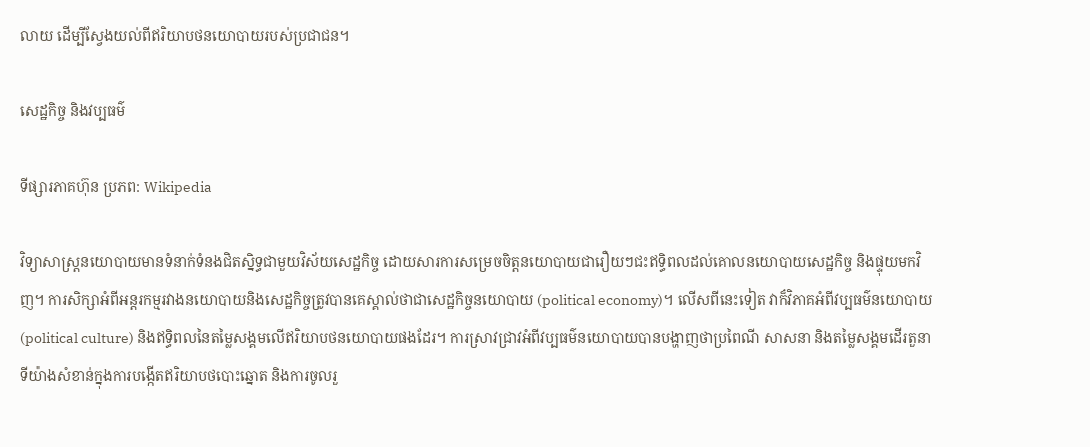លាយ ដើម្បីស្វែងយល់ពីឥរិយាបថនយោបាយរបស់ប្រជាជន។

សេដ្ឋកិច្ច និងវប្បធម៌

ទីផ្សារភាគហ៊ុន ប្រភព: Wikipedia

វិទ្យាសាស្ត្រនយោបាយមានទំនាក់ទំនងជិតស្និទ្ធជាមួយវិស័យសេដ្ឋកិច្ច ដោយសារការសម្រេចចិត្តនយោបាយជារឿយៗជះឥទ្ធិពលដល់គោលនយោបាយសេដ្ឋកិច្ច និងផ្ទុយមកវិញ។ ការសិក្សាអំពីអន្តរកម្មរវាងនយោបាយនិងសេដ្ឋកិច្ចត្រូវបានគេស្គាល់ថាជាសេដ្ឋកិច្ចនយោបាយ (political economy)។ លើសពីនេះទៀត វាក៏វិភាគអំពីវប្បធម៌នយោបាយ (political culture) និងឥទ្ធិពលនៃតម្លៃសង្គមលើឥរិយាបថនយោបាយផងដែរ។ ការស្រាវជ្រាវអំពីវប្បធម៌នយោបាយបានបង្ហាញថាប្រពៃណី សាសនា និងតម្លៃសង្គមដើរតួនាទីយ៉ាងសំខាន់ក្នុងការបង្កើតឥរិយាបថបោះឆ្នោត និងការចូលរួ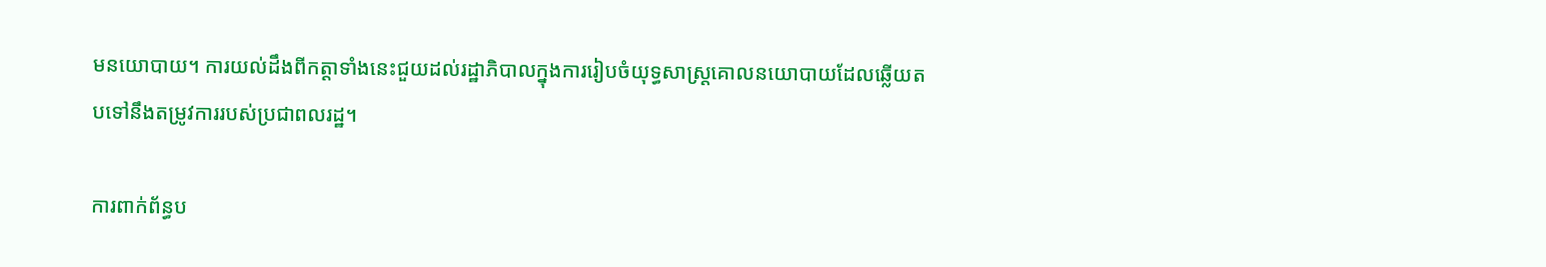មនយោបាយ។ ការយល់ដឹងពីកត្តាទាំងនេះជួយដល់រដ្ឋាភិបាលក្នុងការរៀបចំយុទ្ធសាស្ត្រគោលនយោបាយដែលឆ្លើយតបទៅនឹងតម្រូវការរបស់ប្រជាពលរដ្ឋ។

ការពាក់ព័ន្ធប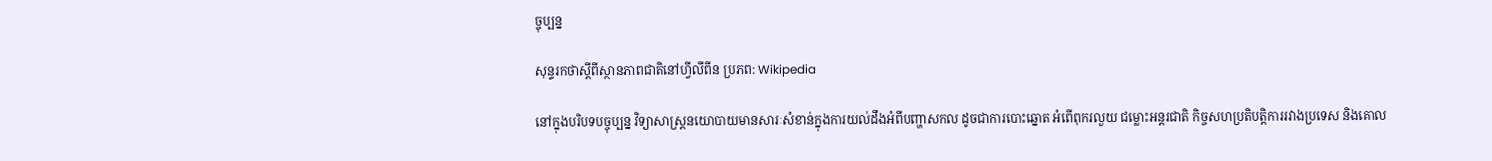ច្ចុប្បន្ន

សុន្ទរកថាស្តីពីស្ថានភាពជាតិនៅហ្វីលីពីន ប្រភព: Wikipedia

នៅក្នុងបរិបទបច្ចុប្បន្ន វិទ្យាសាស្ត្រនយោបាយមានសារៈសំខាន់ក្នុងការយល់ដឹងអំពីបញ្ហាសកល ដូចជាការបោះឆ្នោត អំពើពុករលួយ ជម្លោះអន្តរជាតិ កិច្ចសហប្រតិបត្តិការរវាងប្រទេស និងគោល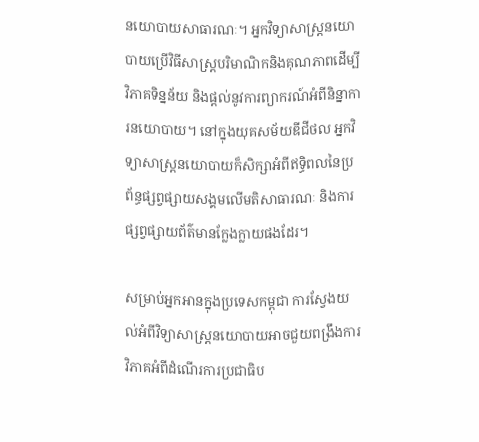នយោបាយសាធារណៈ។ អ្នកវិទ្យាសាស្ត្រនយោបាយប្រើវិធីសាស្ត្របរិមាណិកនិងគុណភាពដើម្បីវិភាគទិន្នន័យ និងផ្តល់នូវការព្យាករណ៍អំពីនិន្នាការនយោបាយ។ នៅក្នុងយុគសម័យឌីជីថល អ្នកវិទ្យាសាស្ត្រនយោបាយក៏សិក្សាអំពីឥទ្ធិពលនៃប្រព័ន្ធផ្សព្វផ្សាយសង្គមលើមតិសាធារណៈ និងការផ្សព្វផ្សាយព័ត៌មានក្លែងក្លាយផងដែរ។

សម្រាប់អ្នកអានក្នុងប្រទេសកម្ពុជា ការស្វែងយល់អំពីវិទ្យាសាស្ត្រនយោបាយអាចជួយពង្រឹងការវិភាគអំពីដំណើរការប្រជាធិប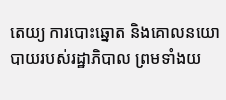តេយ្យ ការបោះឆ្នោត និងគោលនយោបាយរបស់រដ្ឋាភិបាល ព្រមទាំងយ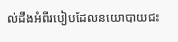ល់ដឹងអំពីរបៀបដែលនយោបាយជះ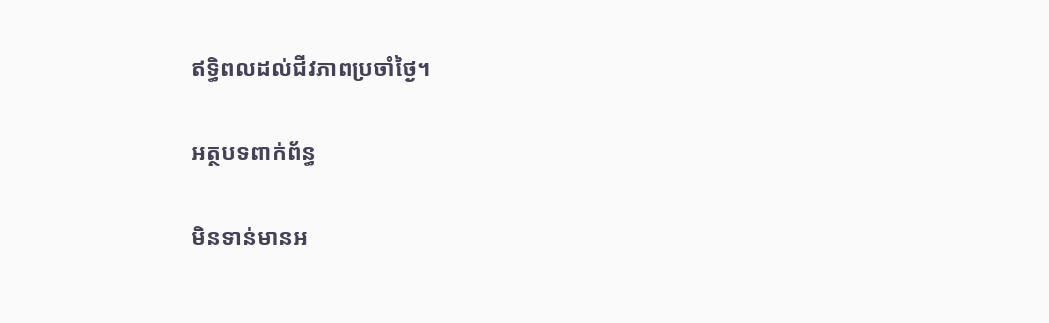ឥទ្ធិពលដល់ជីវភាពប្រចាំថ្ងៃ។

អត្ថបទពាក់ព័ន្ធ

មិនទាន់មានអ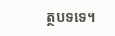ត្ថបទទេ។